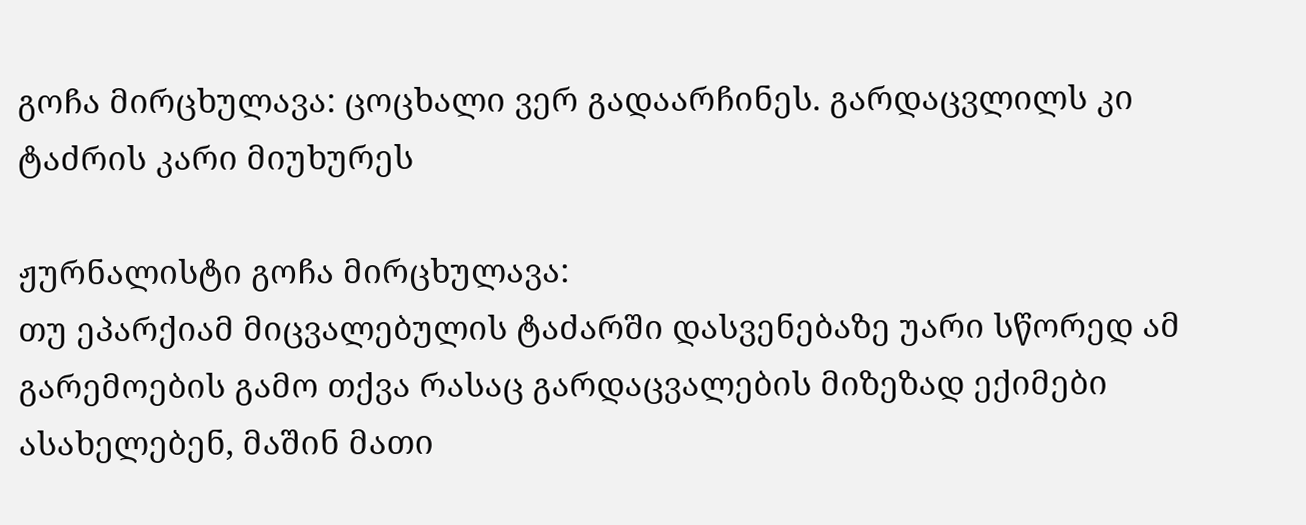გოჩა მირცხულავა: ცოცხალი ვერ გადაარჩინეს. გარდაცვლილს კი ტაძრის კარი მიუხურეს

ჟურნალისტი გოჩა მირცხულავა:
თუ ეპარქიამ მიცვალებულის ტაძარში დასვენებაზე უარი სწორედ ამ გარემოების გამო თქვა რასაც გარდაცვალების მიზეზად ექიმები ასახელებენ, მაშინ მათი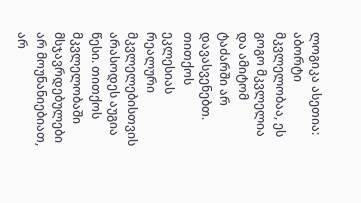ლოგიკა ასეთია: აბორტი მკვლელობაა, ეს გოგო მკვლელია და ამიტომ ტაძარში არ დავასვენებთ. თითქოს ეკლესიას რეალური მკვლელებისთვის არასოდეს აუგია წესი. თითქოს მკვლელობაში მსჯავრდებულები არ მოუნანიებიათ, არ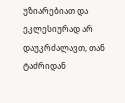უზიარებიათ და ეკლესიურად არ დაუკრძალავთ, თან ტაძრიდან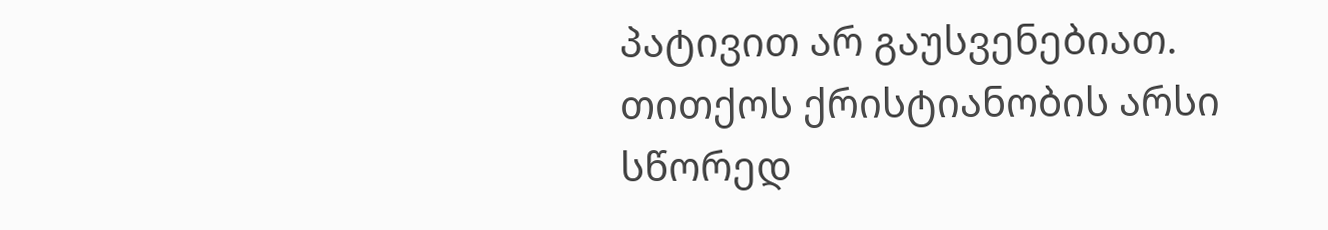პატივით არ გაუსვენებიათ.
თითქოს ქრისტიანობის არსი სწორედ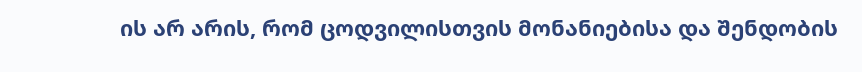ის არ არის, რომ ცოდვილისთვის მონანიებისა და შენდობის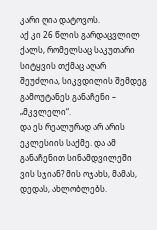კარი ღია დატოვოს.
აქ კი 26 წლის გარდაცვლილ ქალს, რომელსაც საკუთარი სიტყვის თქმაც აღარ შეუძლია, სიკვდილის შემდეგ გამოუტანეს განაჩენი – „მკვლელი“.
და ეს რეალურად არ არის ეკლესიის საქმე. და ამ განაჩენით სინამდვილეში ვის სჯიან? მის ოჯახს, მამას, დედას, ახლობლებს.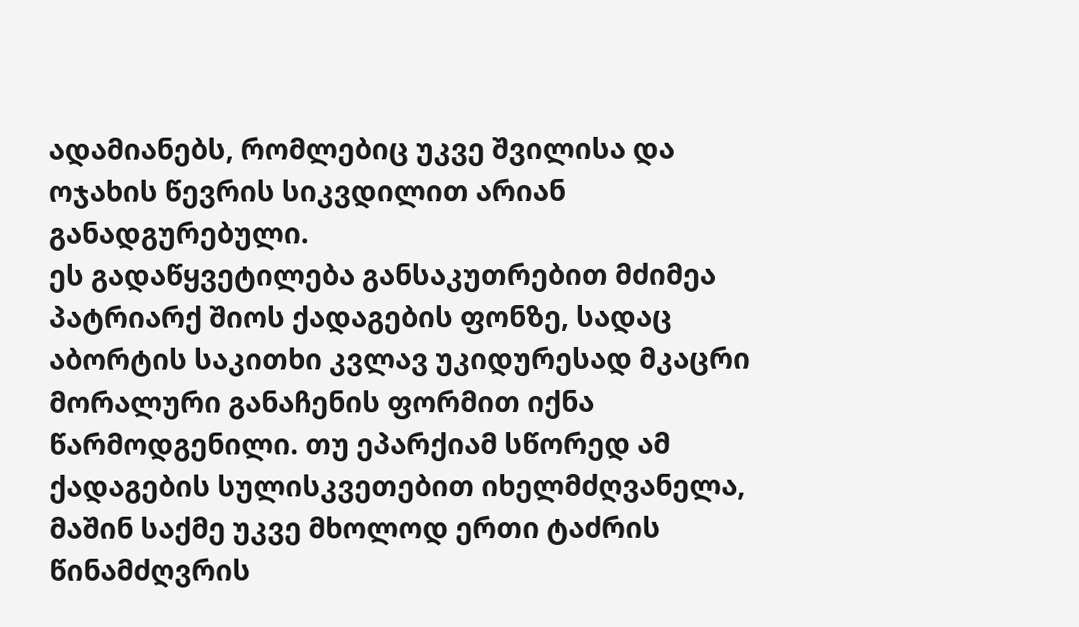ადამიანებს, რომლებიც უკვე შვილისა და ოჯახის წევრის სიკვდილით არიან განადგურებული.
ეს გადაწყვეტილება განსაკუთრებით მძიმეა პატრიარქ შიოს ქადაგების ფონზე, სადაც აბორტის საკითხი კვლავ უკიდურესად მკაცრი მორალური განაჩენის ფორმით იქნა წარმოდგენილი. თუ ეპარქიამ სწორედ ამ ქადაგების სულისკვეთებით იხელმძღვანელა, მაშინ საქმე უკვე მხოლოდ ერთი ტაძრის წინამძღვრის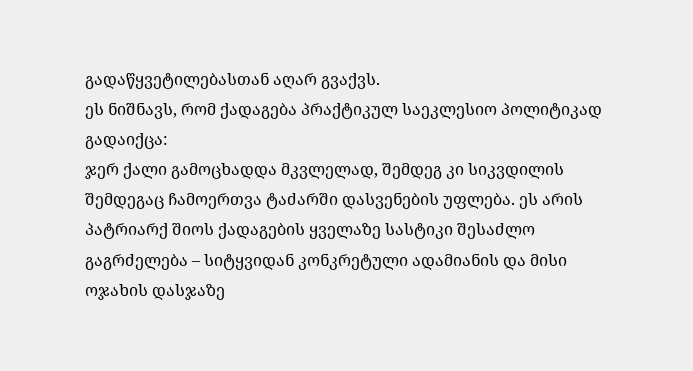გადაწყვეტილებასთან აღარ გვაქვს.
ეს ნიშნავს, რომ ქადაგება პრაქტიკულ საეკლესიო პოლიტიკად გადაიქცა:
ჯერ ქალი გამოცხადდა მკვლელად, შემდეგ კი სიკვდილის შემდეგაც ჩამოერთვა ტაძარში დასვენების უფლება. ეს არის პატრიარქ შიოს ქადაგების ყველაზე სასტიკი შესაძლო გაგრძელება – სიტყვიდან კონკრეტული ადამიანის და მისი ოჯახის დასჯაზე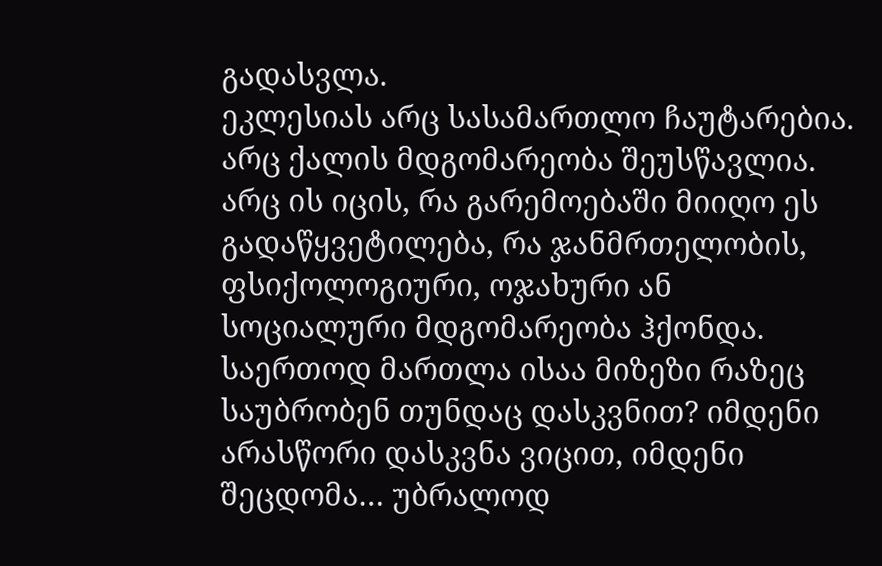გადასვლა.
ეკლესიას არც სასამართლო ჩაუტარებია. არც ქალის მდგომარეობა შეუსწავლია. არც ის იცის, რა გარემოებაში მიიღო ეს გადაწყვეტილება, რა ჯანმრთელობის, ფსიქოლოგიური, ოჯახური ან სოციალური მდგომარეობა ჰქონდა. საერთოდ მართლა ისაა მიზეზი რაზეც საუბრობენ თუნდაც დასკვნით? იმდენი არასწორი დასკვნა ვიცით, იმდენი შეცდომა… უბრალოდ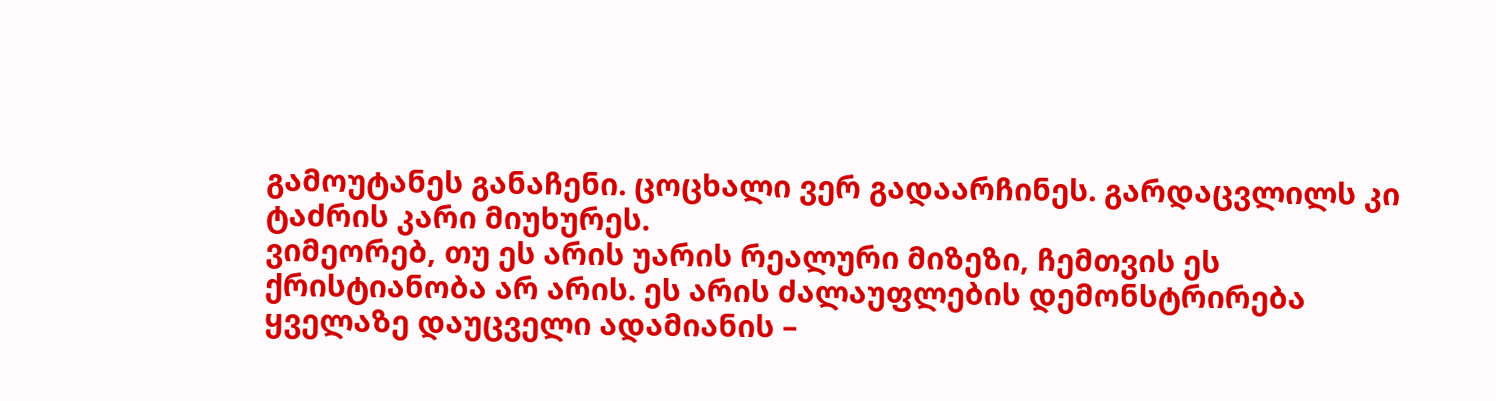გამოუტანეს განაჩენი. ცოცხალი ვერ გადაარჩინეს. გარდაცვლილს კი ტაძრის კარი მიუხურეს.
ვიმეორებ, თუ ეს არის უარის რეალური მიზეზი, ჩემთვის ეს ქრისტიანობა არ არის. ეს არის ძალაუფლების დემონსტრირება ყველაზე დაუცველი ადამიანის –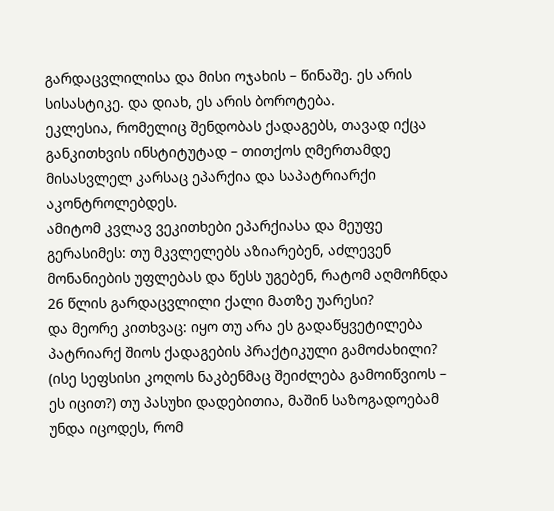გარდაცვლილისა და მისი ოჯახის – წინაშე. ეს არის სისასტიკე. და დიახ, ეს არის ბოროტება.
ეკლესია, რომელიც შენდობას ქადაგებს, თავად იქცა განკითხვის ინსტიტუტად – თითქოს ღმერთამდე მისასვლელ კარსაც ეპარქია და საპატრიარქი აკონტროლებდეს.
ამიტომ კვლავ ვეკითხები ეპარქიასა და მეუფე გერასიმეს: თუ მკვლელებს აზიარებენ, აძლევენ მონანიების უფლებას და წესს უგებენ, რატომ აღმოჩნდა 26 წლის გარდაცვლილი ქალი მათზე უარესი?
და მეორე კითხვაც: იყო თუ არა ეს გადაწყვეტილება პატრიარქ შიოს ქადაგების პრაქტიკული გამოძახილი? (ისე სეფსისი კოღოს ნაკბენმაც შეიძლება გამოიწვიოს – ეს იცით?) თუ პასუხი დადებითია, მაშინ საზოგადოებამ უნდა იცოდეს, რომ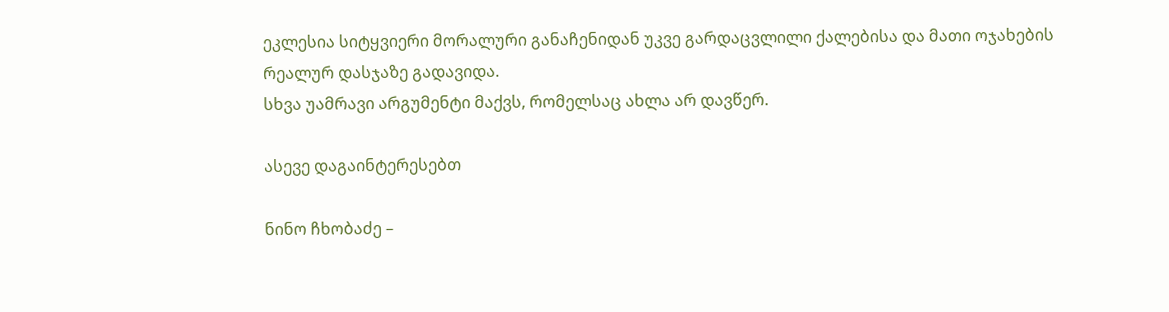ეკლესია სიტყვიერი მორალური განაჩენიდან უკვე გარდაცვლილი ქალებისა და მათი ოჯახების რეალურ დასჯაზე გადავიდა.
სხვა უამრავი არგუმენტი მაქვს, რომელსაც ახლა არ დავწერ.

ასევე დაგაინტერესებთ

ნინო ჩხობაძე –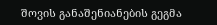შოვის განაშენიანების გეგმა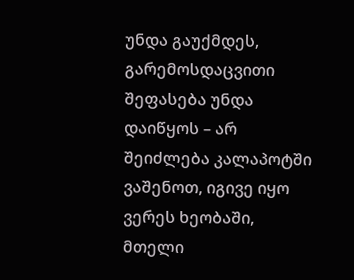უნდა გაუქმდეს, გარემოსდაცვითი შეფასება უნდა დაიწყოს – არ შეიძლება კალაპოტში ვაშენოთ, იგივე იყო ვერეს ხეობაში, მთელი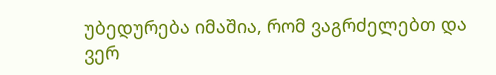უბედურება იმაშია, რომ ვაგრძელებთ და ვერ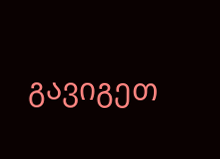გავიგეთ